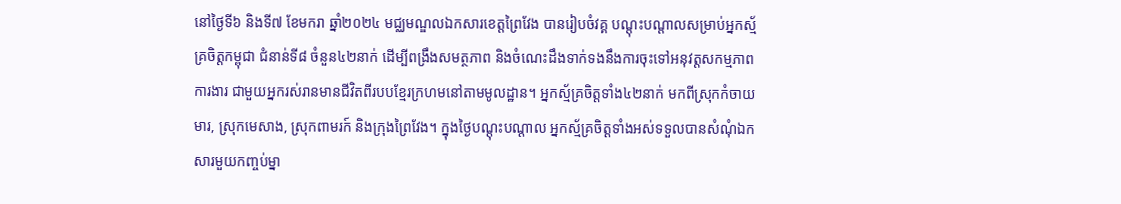នៅថ្ងៃទី៦ និងទី៧ ខែមករា ឆ្នាំ២០២៤ មជ្ឈមណ្ឌលឯកសារខេត្តព្រៃវែង បានរៀបចំវគ្គ បណ្តុះបណ្តាលសម្រាប់អ្នកស្ម័គ្រចិត្តកម្ពុជា ជំនាន់ទី៨ ចំនួន៤២នាក់ ដើម្បីពង្រឹងសមត្ថភាព និងចំណេះដឹងទាក់ទងនឹងការចុះទៅអនុវត្តសកម្មភាពការងារ ជាមួយអ្នករស់រានមានជីវិតពីរបបខ្មែរក្រហមនៅតាមមូលដ្ឋាន។ អ្នកស្ម័គ្រចិត្តទាំង៤២នាក់ មកពីស្រុកកំចាយមារ, ស្រុកមេសាង, ស្រុកពាមរក៍ និងក្រុងព្រៃវែង។ ក្នុងថ្ងៃបណ្តុះបណ្តាល អ្នកស្ម័គ្រចិត្តទាំងអស់ទទួលបានសំណុំឯកសារមួយកញ្ចប់ម្នា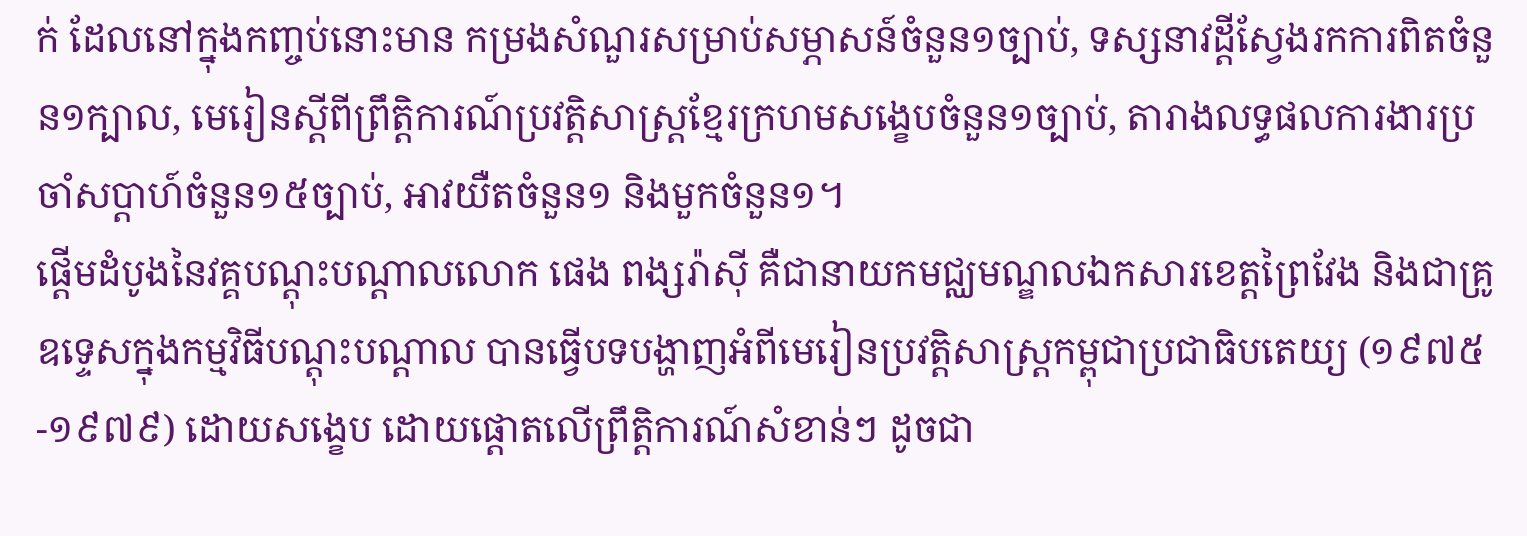ក់ ដែលនៅក្នុងកញ្ចប់នោះមាន កម្រងសំណួរសម្រាប់សម្ភាសន៍ចំនួន១ច្បាប់, ទស្សនាវដ្តីស្វែងរកការពិតចំនួន១ក្បាល, មេរៀនស្តីពីព្រឹត្តិការណ៍ប្រវត្តិសាស្ត្រខ្មែរក្រហមសង្ខេបចំនួន១ច្បាប់, តារាងលទ្ធផលការងារប្រចាំសប្តាហ៍ចំនួន១៥ច្បាប់, អាវយឺតចំនួន១ និងមួកចំនួន១។
ផ្ដើមដំបូងនៃវគ្គបណ្ដុះបណ្ដាលលោក ផេង ពង្សរ៉ាស៊ី គឺជានាយកមជ្ឈមណ្ឌលឯកសារខេត្តព្រៃវែង និងជាគ្រូឧទ្ទេសក្នុងកម្មវិធីបណ្តុះបណ្តាល បានធ្វើបទបង្ហាញអំពីមេរៀនប្រវត្តិសាស្រ្តកម្ពុជាប្រជាធិបតេយ្យ (១៩៧៥-១៩៧៩) ដោយសង្ខេប ដោយផ្តោតលើព្រឹត្តិការណ៍សំខាន់ៗ ដូចជា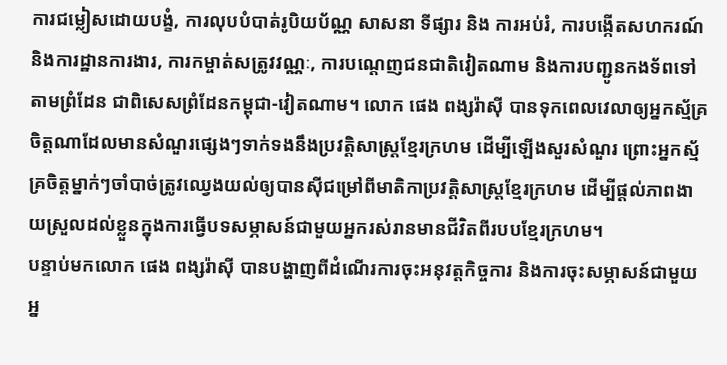ការជម្លៀសដោយបង្ខំ, ការលុបបំបាត់រូបិយប័ណ្ណ សាសនា ទីផ្សារ និង ការអប់រំ, ការបង្កើតសហករណ៍ និងការដ្ឋានការងារ, ការកម្ចាត់សត្រូវវណ្ណៈ, ការបណ្តេញជនជាតិវៀតណាម និងការបញ្ជូនកងទ័ពទៅតាមព្រំដែន ជាពិសេសព្រំដែនកម្ពុជា-វៀតណាម។ លោក ផេង ពង្សរ៉ាស៊ី បានទុកពេលវេលាឲ្យអ្នកស្ម័គ្រចិត្តណាដែលមានសំណួរផ្សេងៗទាក់ទងនឹងប្រវត្តិសាស្ត្រខ្មែរក្រហម ដើម្បីឡើងសួរសំណួរ ព្រោះអ្នកស្ម័គ្រចិត្តម្នាក់ៗចាំបាច់ត្រូវឈ្វេងយល់ឲ្យបានស៊ីជម្រៅពីមាតិកាប្រវត្តិសាស្ត្រខ្មែរក្រហម ដើម្បីផ្តល់ភាពងាយស្រួលដល់ខ្លួនក្នុងការធ្វើបទសម្ភាសន៍ជាមួយអ្នករស់រានមានជីវិតពីរបបខ្មែរក្រហម។
បន្ទាប់មកលោក ផេង ពង្សរ៉ាស៊ី បានបង្ហាញពីដំណើរការចុះអនុវត្តកិច្ចការ និងការចុះសម្ភាសន៍ជាមួយអ្ន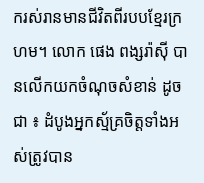ករស់រានមានជីវិតពីរបបខ្មែរក្រហម។ លោក ផេង ពង្សរ៉ាស៊ី បានលើកយកចំណុចសំខាន់ ដូចជា ៖ ដំបូងអ្នកស្ម័គ្រចិត្តទាំងអស់ត្រូវបាន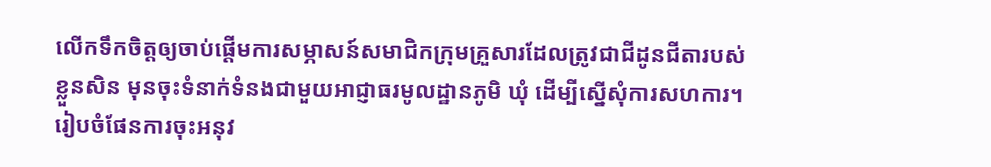លើកទឹកចិត្តឲ្យចាប់ផ្តើមការសម្ភាសន៍សមាជិកក្រុមគ្រួសារដែលត្រូវជាជីដូនជីតារបស់ខ្លួនសិន មុនចុះទំនាក់ទំនងជាមួយអាជ្ញាធរមូលដ្ឋានភូមិ ឃុំ ដើម្បីស្នើសុំការសហការ។ រៀបចំផែនការចុះអនុវ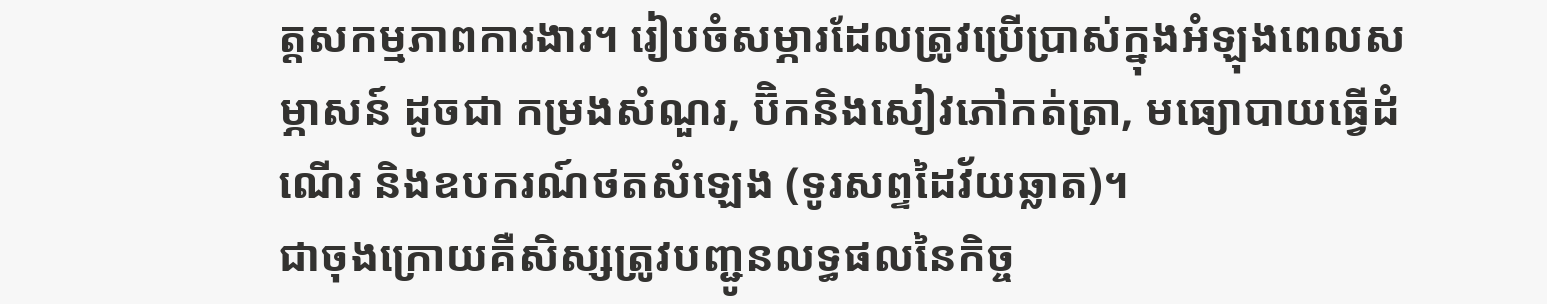ត្តសកម្មភាពការងារ។ រៀបចំសម្ភារដែលត្រូវប្រើប្រាស់ក្នុងអំឡុងពេលសម្ភាសន៍ ដូចជា កម្រងសំណួរ, ប៊ិកនិងសៀវភៅកត់ត្រា, មធ្យោបាយធ្វើដំណើរ និងឧបករណ៍ថតសំឡេង (ទូរសព្ទដៃវ័យឆ្លាត)។
ជាចុងក្រោយគឺសិស្សត្រូវបញ្ជូនលទ្ធផលនៃកិច្ច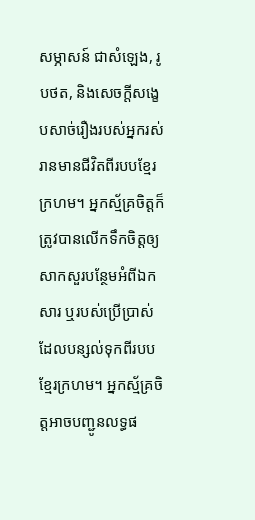សម្ភាសន៍ ជាសំឡេង, រូបថត, និងសេចក្តីសង្ខេបសាច់រឿងរបស់អ្នករស់រានមានជីវិតពីរបបខ្មែរក្រហម។ អ្នកស្ម័គ្រចិត្តក៏ត្រូវបានលើកទឹកចិត្តឲ្យសាកសួរបន្ថែមអំពីឯកសារ ឬរបស់ប្រើប្រាស់ដែលបន្សល់ទុកពីរបបខ្មែរក្រហម។ អ្នកស្ម័គ្រចិត្តអាចបញ្ជូនលទ្ធផ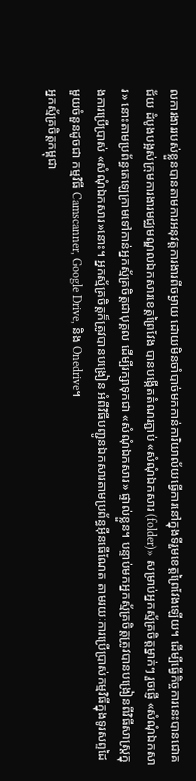លការងាររបស់ខ្លួនបានតាមការអនុវត្តការងារពីចម្ងាយ ដោយមិនចាំបាច់មកកាន់ការិយាល័យធ្វើការនៅក្នុងទីរួមខេត្តព្រៃវែងឡើយ។ ដើម្បីធ្វើកិច្ចការនេះបានជោគជ័យ ដំបូងបង្អស់ក្រុមការងារមជ្ឈមណ្ឌលឯកសារខេត្តព្រៃវែង បានបង្កើតតំណរភ្ជាប់ «សំណុំឯកសារ (folder)» សម្រាប់អ្នកស្ម័គ្រចិត្តម្នាក់ៗ រួចផ្ញើ «សំណុំឯកសារ» នោះតាមប្រព័ន្ធតេឡេក្រាមទៅកាន់អ្នកស្ម័គ្រចិត្តជាបុគ្គល ដើម្បីរក្សាទុកជា «សំណុំឯកសារ» ផ្ទាល់ខ្លួន។ បន្ទាប់មកអ្នកស្ម័គ្រចិត្តត្រូវបានបង្រៀនពីវិធីសាស្រ្តក្នុងការប្រើប្រាស់ «សំណុំឯកសារ»នោះ។ អ្នកស្ម័គ្រចិត្តក៏ត្រូវបានបង្រៀន អំពីវិធីបញ្ជូនឯកសារតាមប្រព័ន្ធអ៊ីនធើណែត តាមរយៈការប្រើប្រាស់កម្មវិធីក្នុងទូរសព្ទដៃមួយចំនួនដូចជា កម្មវិធី Camscanner, Google Drive, និង Onedrive។
អ្នកស្ម័គ្រចិត្តកម្ពុជា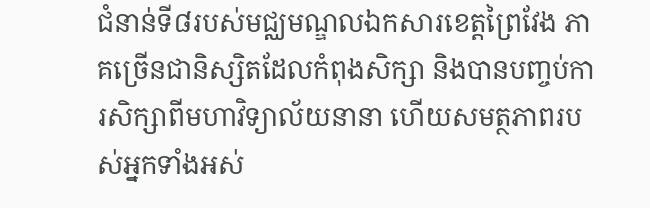ជំនាន់ទី៨របស់មជ្ឈមណ្ឌលឯកសារខេត្តព្រៃវែង ភាគច្រើនជានិស្សិតដែលកំពុងសិក្សា និងបានបញ្ចប់ការសិក្សាពីមហាវិទ្យាល័យនានា ហើយសមត្ថភាពរបស់អ្នកទាំងអស់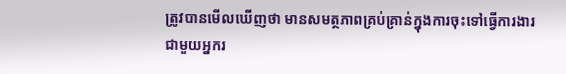ត្រូវបានមើលឃើញថា មានសមត្ថភាពគ្រប់គ្រាន់ក្នុងការចុះទៅធ្វើការងារជាមួយអ្នករ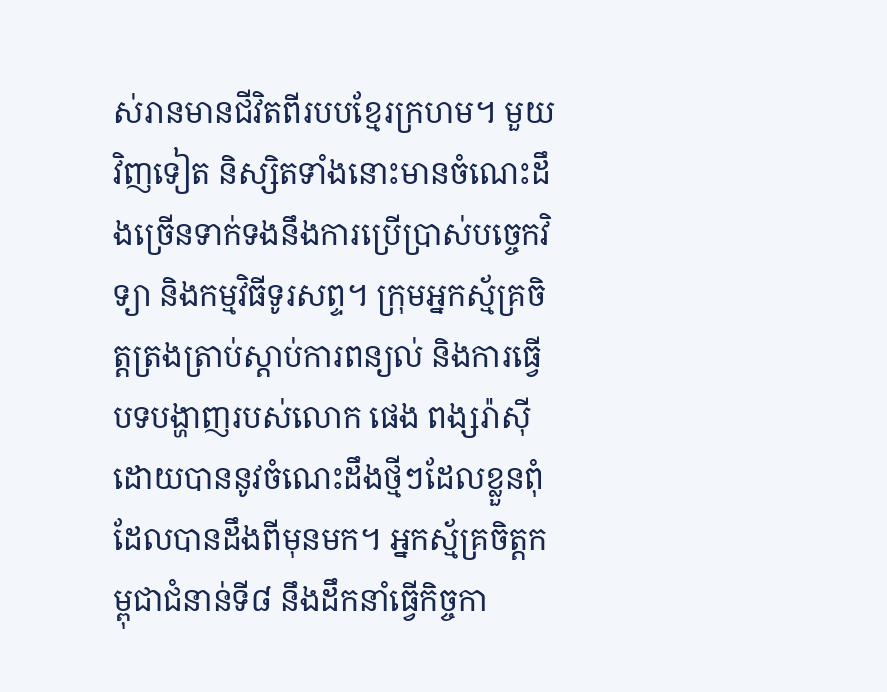ស់រានមានជីវិតពីរបបខ្មែរក្រហម។ មួយវិញទៀត និស្សិតទាំងនោះមានចំណេះដឹងច្រើនទាក់ទងនឹងការប្រើប្រាស់បច្ចេកវិទ្យា និងកម្មវិធីទូរសព្ទ។ ក្រុមអ្នកស្ម័គ្រចិត្តត្រងត្រាប់ស្តាប់ការពន្យល់ និងការធ្វើបទបង្ហាញរបស់លោក ផេង ពង្សរ៉ាស៊ី ដោយបាននូវចំណេះដឹងថ្មីៗដែលខ្លួនពុំដែលបានដឹងពីមុនមក។ អ្នកស្ម័គ្រចិត្តកម្ពុជាជំនាន់ទី៨ នឹងដឹកនាំធ្វើកិច្ចកា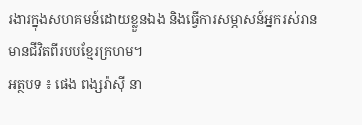រងារក្នុងសហគមន៍ដោយខ្លួនឯង និងធ្វើការសម្ភាសន៍អ្នករស់រានមានជីវិតពីរបបខ្មែរក្រហម។
អត្ថបទ ៖ ផេង ពង្សរ៉ាស៊ី នា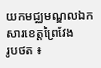យកមជ្ឈមណ្ឌលឯកសារខេត្តព្រៃវែង
រូបថត ៖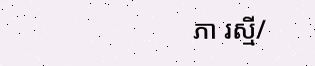ភា រស្មី/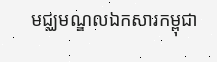មជ្ឈមណ្ឌលឯកសារកម្ពុជា